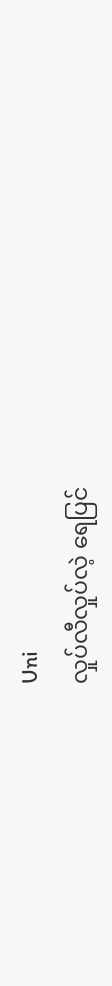Uni
လှုပ်လီလှုပ်လဲ့ ရေပြင်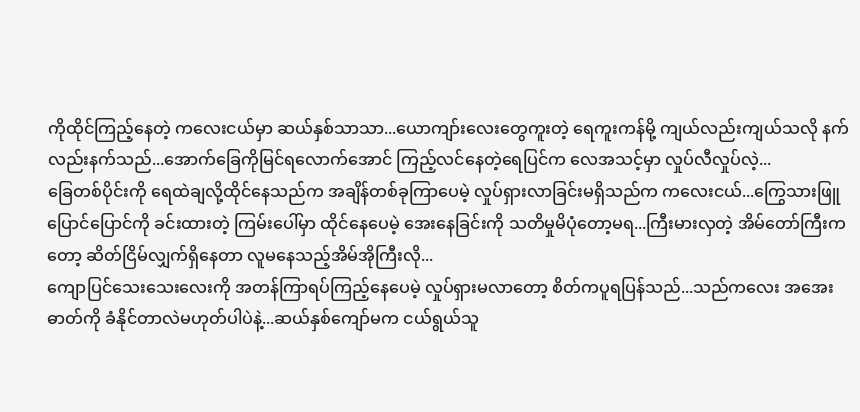ကိုထိုင်ကြည့်နေတဲ့ ကလေးငယ်မှာ ဆယ်နှစ်သာသာ...ယောကျာ်းလေးတွေကူးတဲ့ ရေကူးကန်မို့ ကျယ်လည်းကျယ်သလို နက်လည်းနက်သည်...အောက်ခြေကိုမြင်ရလောက်အောင် ကြည့်လင်နေတဲ့ရေပြင်က လေအသင့်မှာ လှုပ်လီလှုပ်လဲ့...
ခြေတစ်ပိုင်းကို ရေထဲချလို့ထိုင်နေသည်က အချိန်တစ်ခုကြာပေမဲ့ လှုပ်ရှားလာခြင်းမရှိသည်က ကလေးငယ်...ကြွေသားဖြူပြောင်ပြောင်ကို ခင်းထားတဲ့ ကြမ်းပေါ်မှာ ထိုင်နေပေမဲ့ အေးနေခြင်းကို သတိမှုမိပုံတော့မရ...ကြီးမားလှတဲ့ အိမ်တော်ကြီးကတော့ ဆိတ်ငြိမ်လျှက်ရှိနေတာ လူမနေသည့်အိမ်အိုကြီးလို...
ကျောပြင်သေးသေးလေးကို အတန်ကြာရပ်ကြည့်နေပေမဲ့ လှုပ်ရှားမလာတော့ စိတ်ကပူရပြန်သည်...သည်ကလေး အအေးဓာတ်ကို ခံနိုင်တာလဲမဟုတ်ပါပဲနဲ့...ဆယ်နှစ်ကျော်မက ငယ်ရွယ်သူ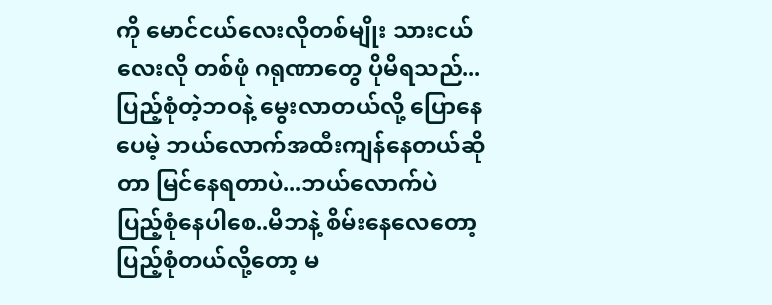ကို မောင်ငယ်လေးလိုတစ်မျိုး သားငယ်လေးလို တစ်ဖုံ ဂရုဏာတွေ ပိုမိရသည်...
ပြည့်စုံတဲ့ဘဝနဲ့ မွေးလာတယ်လို့ ပြောနေပေမဲ့ ဘယ်လောက်အထီးကျန်နေတယ်ဆိုတာ မြင်နေရတာပဲ...ဘယ်လောက်ပဲ ပြည့်စုံနေပါစေ..မိဘနဲ့ စိမ်းနေလေတော့ ပြည့်စုံတယ်လို့တော့ မ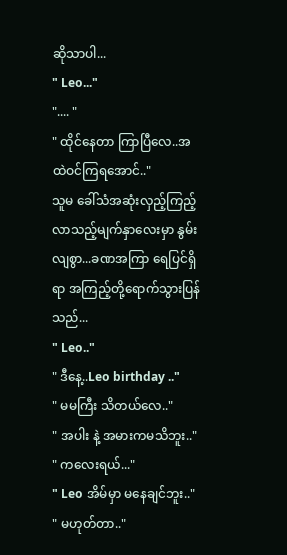ဆိုသာပါ...
" Leo..."
".... "
" ထိုင်နေတာ ကြာပြီလေ..အထဲဝင်ကြရအောင်.."
သူမ ခေါ်သံအဆုံးလှည့်ကြည့်လာသည့်မျက်နှာလေးမှာ နွမ်းလျစွာ...ခဏအကြာ ရေပြင်ရှိရာ အကြည့်တို့ရောက်သွားပြန်သည်...
" Leo.."
" ဒီနေ့..Leo birthday .."
" မမကြီး သိတယ်လေ.."
" အပါး နဲ့ အမားကမသိဘူး.."
" ကလေးရယ်..."
" Leo အိမ်မှာ မနေချင်ဘူး.."
" မဟုတ်တာ.."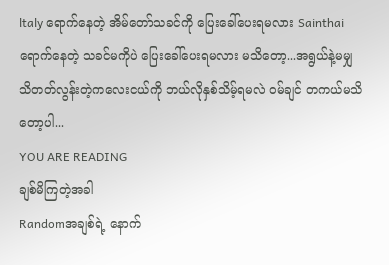ltaly ရောက်နေတဲ့ အိမ်တော်သခင်ကို ပြေးခေါ်ပေးရမလား Sainthai ရောက်နေတဲ့ သခင်မကိုပဲ ပြေးခေါ်ပေးရမလား မသိတော့...အရွယ်နဲ့မမျှ သိတတ်လွန်းတဲ့ကလေးငယ်ကို ဘယ်လိုနှစ်သိမ့်ရမလဲ ဝမ်ချင် တကယ်မသိတော့ပါ...
YOU ARE READING
ချစ်မိကြတဲ့အခါ
Randomအချစ်ရဲ့ နောက်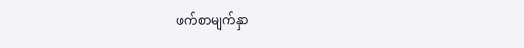ဖက်စာမျက်နှာ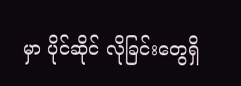မှာ ပိုင်ဆိုင် လိုခြင်းတွေရှိ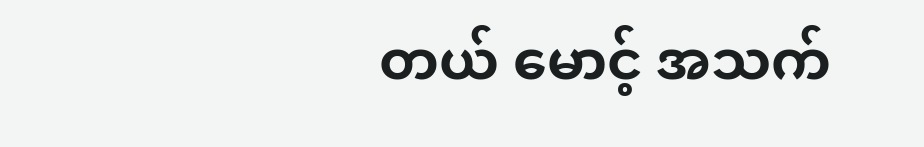တယ် မောင့် အသက်